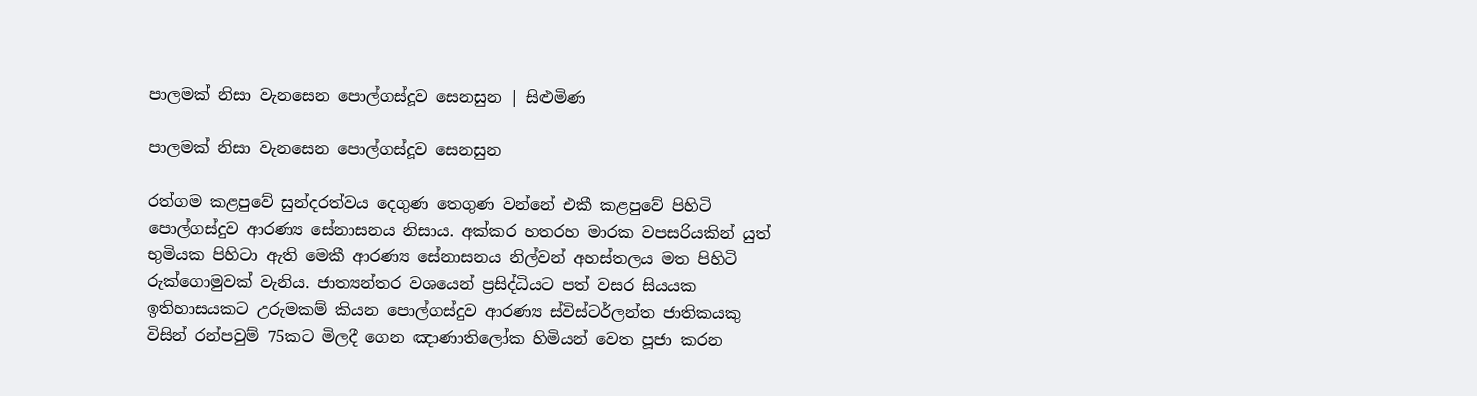පාලමක් නිසා වැනසෙන පොල්ගස්දූව සෙනසුන | සිළුමිණ

පාලමක් නිසා වැනසෙන පොල්ගස්දූව සෙනසුන

රත්ගම කළපුවේ සුන්දරත්වය දෙගුණ තෙගුණ වන්නේ එකී කළපුවේ පිහිටි පොල්ගස්දුව ආරණ්‍ය සේනාසනය නිසාය. අක්කර හතරහ මාරක වපසරියකින් යුත් භුමියක පිහිටා ඇති මෙකී ආරණ්‍ය සේනාසනය නිල්වන් අහස්තලය මත පිහිටි රුක්ගොමුවක් වැනිය. ජාත්‍යන්තර වශයෙන් ප්‍රසිද්ධියට පත් වසර සියයක ඉතිහාසයකට උරුමකම් කියන පොල්ගස්දුව ආරණ්‍ය ස්විස්ටර්ලන්ත ජාතිකයකු විසින් රන්පවුම් 75කට මිලදී ගෙන ඤාණාතිලෝක හිමියන් වෙත පූජා කරන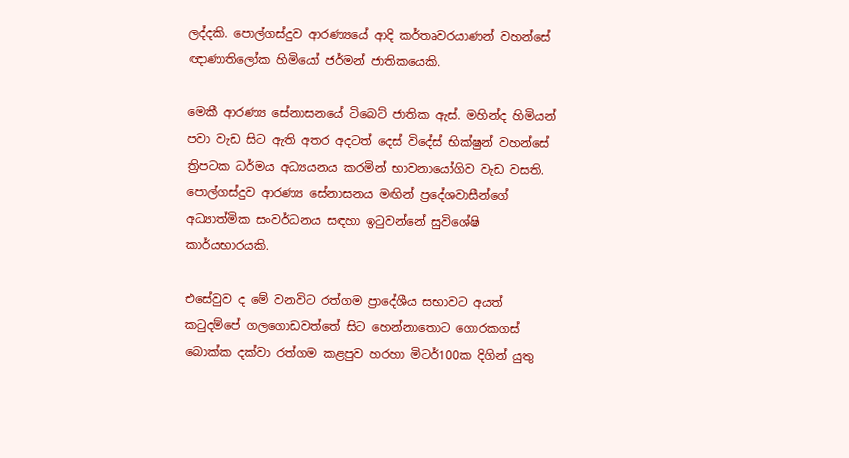ලද්දකි. පොල්ගස්දුව ආරණ්‍යයේ ආදි කර්තෘවරයාණන් වහන්සේ ඥාණාතිලෝක හිමියෝ ජර්මන් ජාතිකයෙකි.

මෙකී ආරණ්‍ය සේනාසනයේ ටිබෙට් ජාතික ඇස්. මහින්ද හිමියන් පවා වැඩ සිට ඇති අතර අදටත් දෙස් විදේස් භික්ෂුන් වහන්සේ ත්‍රිපටක ධර්මය අධ්‍යයනය කරමින් භාවනායෝගිව වැඩ වසති. පොල්ගස්දුව ආරණ්‍ය සේනාසනය මඟින් ප්‍රදේශවාසීන්ගේ අධ්‍යාත්මික සංවර්ධනය සඳහා ඉටුවන්නේ සුවිශේෂි කාර්යභාරයකි.

එසේවුව ද මේ වනවිට රත්ගම ප්‍රාදේශීය සභාවට අයත් කටුදම්පේ ගලගොඩවත්තේ සිට හෙන්නාතොට ගොරකගස් බොක්ක දක්වා රත්ගම කළපුව හරහා මිටර්100ක දිගින් යුතු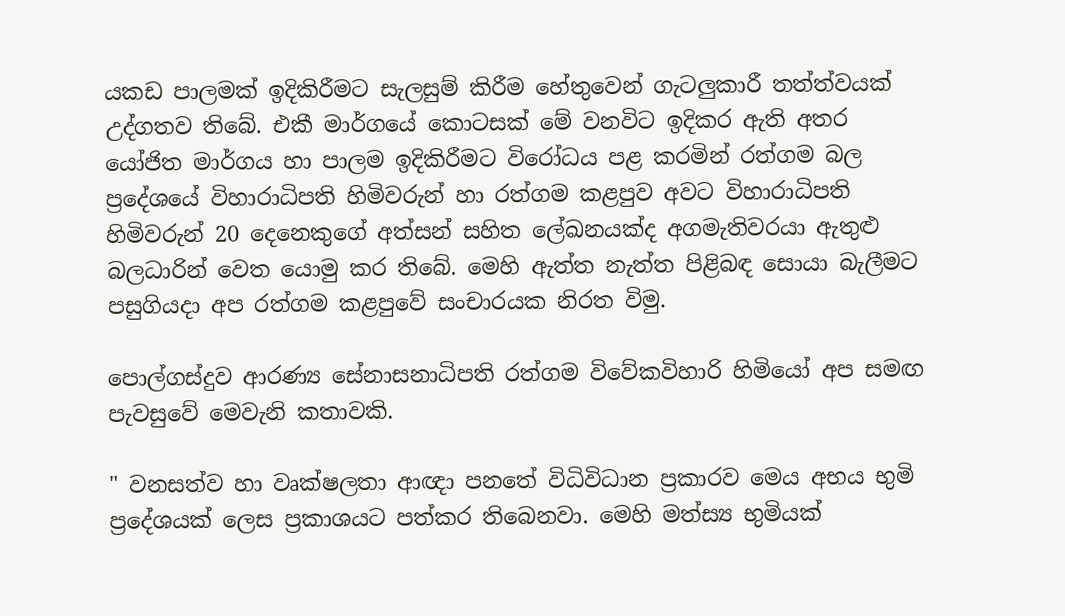යකඩ පාලමක් ඉදිකිරීමට සැලසුම් කිරීම හේතුවෙන් ගැටලුකාරී තත්ත්වයක් උද්ගතව තිබේ. එකී මාර්ගයේ කොටසක් මේ වනවිට ඉදිකර ඇති අතර යෝජිත මාර්ගය හා පාලම ඉදිකිරීමට විරෝධය පළ කරමින් රත්ගම බල ප්‍රදේශයේ විහාරාධිපති හිමිවරුන් හා රත්ගම කළපුව අවට විහාරාධිපති හිමිවරුන් 20 දෙනෙකුගේ අත්සන් සහිත ලේඛනයක්ද අගමැතිවරයා ඇතුළු බලධාරින් වෙත යොමු කර තිබේ. මෙහි ඇත්ත නැත්ත පිළිබඳ සොයා බැලීමට පසුගියදා අප රත්ගම කළපුවේ සංචාරයක නිරත විමු.

පොල්ගස්දුව ආරණ්‍ය සේනාසනාධිපති රත්ගම විවේකවිහාරි හිමියෝ අප සමඟ පැවසුවේ මෙවැනි කතාවකි.

" වනසත්ව හා වෘක්ෂලතා ආඥා පනතේ විධිවිධාන ප්‍රකාරව මෙය අභය භුමි ප්‍රදේශයක් ලෙස ප්‍රකාශයට පත්කර තිබෙනවා. මෙහි මත්ස්‍ය භුමියක්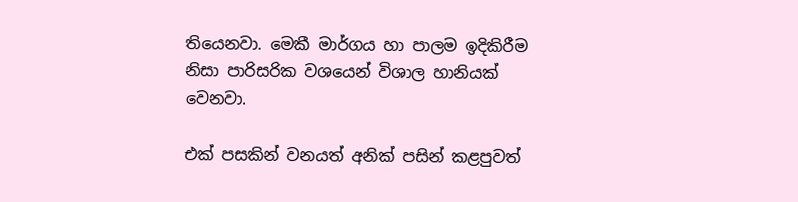තියෙනවා. මෙකී මාර්ගය හා පාලම ඉදිකිරීම නිසා පාරිසරික වශයෙන් විශාල හානියක් වෙනවා.

එක් පසකින් වනයත් අනික් පසින් කළපුවත්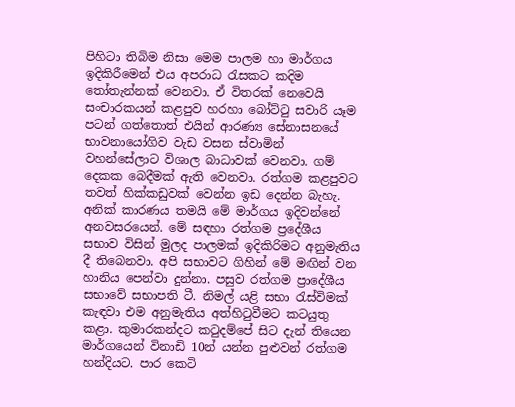පිහිටා තිබිම නිසා මෙම පාලම හා මාර්ගය ඉදිකිරීමෙන් එය අපරාධ රැසකට කදිම තෝතැන්නක් වෙනවා. ඒ විතරක් නෙවෙයි සංචාරකයන් කළපුව හරහා බෝට්ටු සවාරි යෑම පටන් ගත්තොත් එයින් ආරණ්‍ය සේනාසනයේ භාවනායෝගිව වැඩ වසන ස්වාමින් වහන්සේලාට විශාල බාධාවක් වෙනවා. ගම් දෙකක බෙදීමක් ඇති වෙනවා. රත්ගම කළපුවට තවත් හික්කඩුවක් වෙන්න ඉඩ දෙන්න බැහැ. අනික් කාරණය තමයි මේ මාර්ගය ඉදිවන්නේ අනවසරයෙන්. මේ සඳහා රත්ගම ප්‍රදේශීය සභාව විසින් මුලද පාලමක් ඉදිකිරිමට අනුමැතිය දී තිබෙනවා. අපි සභාවට ගිහින් මේ මඟින් වන හානිය පෙන්වා දුන්නා. පසුව රත්ගම ප්‍රාදේශීය සභාවේ සභාපති ටී. නිමල් යළි සභා රැස්විමක් කැඳවා එම අනුමැතිය අත්හිටුවීමට කටයුතු කළා. කුමාරකන්දට කටුදම්පේ සිට දැන් තියෙන මාර්ගයෙන් විනාඩි 10න් යන්න පුළුවන් රත්ගම හන්දියට. පාර කෙටි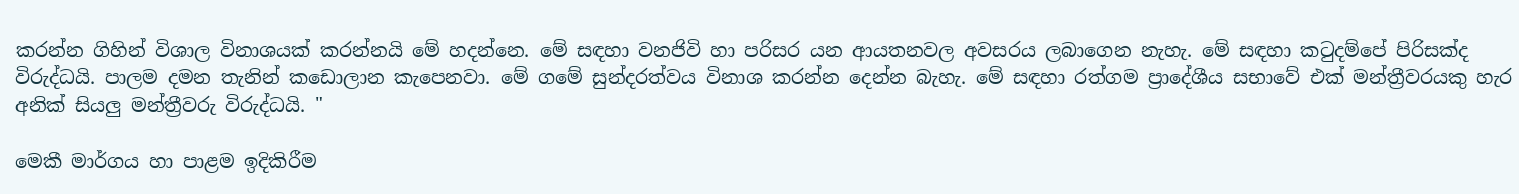කරන්න ගිහින් විශාල විනාශයක් කරන්නයි මේ හදන්නෙ. මේ සඳහා වනජිවි හා පරිසර යන ආයතනවල අවසරය ලබාගෙන නැහැ. මේ සඳහා කටුදම්පේ පිරිසක්ද විරුද්ධයි. පාලම දමන තැනින් කඩොලාන කැපෙනවා. මේ ගමේ සුන්දරත්වය විනාශ කරන්න දෙන්න බැහැ. මේ සඳහා රත්ගම ප්‍රාදේශීය සභාවේ එක් මන්ත්‍රීවරයකු හැර අනික් සියලු මන්ත්‍රීවරු විරුද්ධයි. "

මෙකී මාර්ගය හා පාළම ඉදිකිරීම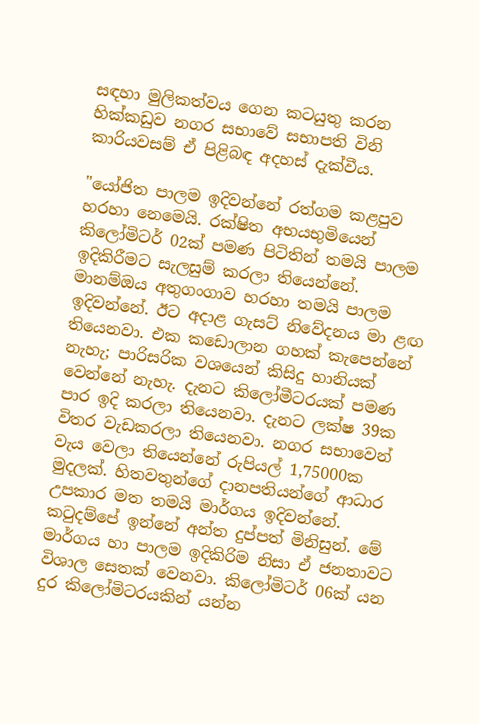සඳහා මුලිකත්වය ගෙන කටයුතු කරන හික්කඩුව නගර සභාවේ සභාපති විනි කාරියවසම් ඒ පිළිබඳ අදහස් දැක්වීය.

"යෝජිත පාලම ඉදිවන්නේ රත්ගම කළපුව හරහා නෙමෙයි. රක්ෂිත අභයභුමියෙන් කිලෝමිටර් 02ක් පමණ පිටිතින් තමයි පාලම ඉදිකිරීමට සැලසුම් කරලා තියෙන්නේ. මානම්ඔය අතුගංගාව හරහා තමයි පාලම ඉදිවන්නේ. ඊට අදාළ ගැසට් නිවේදනය මා ළඟ තියෙනවා. එක කඩොලාන ගහක් කැපෙන්නේ නැහැ; පාරිසරික වශයෙන් කිසිදු හානියක් වෙන්නේ නැහැ. දැනට කිලෝමීටරයක් පමණ පාර ඉදි කරලා තියෙනවා. දැනට ලක්ෂ 39ක විතර වැඩකරලා තියෙනවා. නගර සභාවෙන් වැය වෙලා තියෙන්නේ රුපියල් 1,75000ක මුදලක්. හිතවතුන්ගේ දානපතියන්ගේ ආධාර උපකාර මත තමයි මාර්ගය ඉදිවන්නේ. කටුදම්පේ ඉන්නේ අන්ත දුප්පත් මිනිසුන්. මේ මාර්ගය හා පාලම ඉදිකිරිම නිසා ඒ ජනතාවට විශාල සෙතක් වෙනවා. කිලෝමිටර් 06ක් යන දුර කිලෝමිටරයකින් යන්න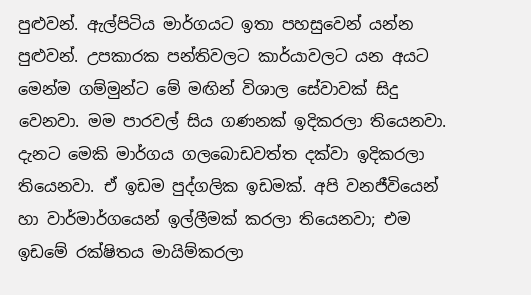පුළුවන්. ඇල්පිටිය මාර්ගයට ඉතා පහසුවෙන් යන්න පුළුවන්. උපකාරක පන්තිවලට කාර්යාවලට යන අයට මෙන්ම ගම්මුන්ට මේ මඟින් විශාල සේවාවක් සිදු වෙනවා. මම පාරවල් සිය ගණනක් ඉදිකරලා තියෙනවා. දැනට මෙකි මාර්ගය ගලබොඩවත්ත දක්වා ඉදිකරලා තියෙනවා. ඒ ඉඩම පුද්ගලික ඉඩමක්. අපි වනජීවියෙන් හා වාර්මාර්ගයෙන් ඉල්ලීමක් කරලා තියෙනවා; එම ඉඩමේ රක්ෂිතය මායිම්කරලා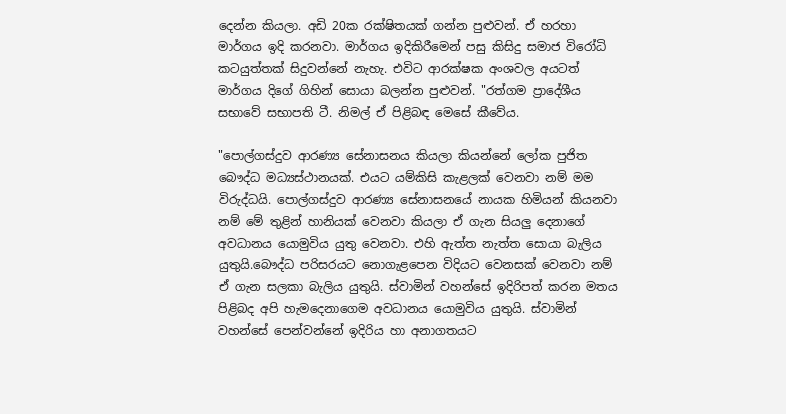දෙන්න කියලා. අඩි 20ක රක්ෂිතයක් ගන්න පුළුවන්. ඒ හරහා මාර්ගය ඉදි කරනවා. මාර්ගය ඉදිකිරීමෙන් පසු කිසිදු සමාජ විරෝධි කටයුත්තක් සිදුවන්නේ නැහැ. එවිට ආරක්ෂක අංශවල අයටත් මාර්ගය දිගේ ගිහින් සොයා බලන්න පුළුවන්. "රත්ගම ප්‍රාදේශීය සභාවේ සභාපති ටී. නිමල් ඒ පිළිබඳ මෙසේ කීවේය.

"පොල්ගස්දුව ආරණ්‍ය සේනාසනය කියලා කියන්නේ ලෝක පුජිත බෞද්ධ මධ්‍යස්ථානයක්. එයට යම්කිසි කැළලක් වෙනවා නම් මම විරුද්ධයි. පොල්ගස්දුව ආරණ්‍ය සේනාසනයේ නායක හිමියන් කියනවා නම් මේ තුළින් හානියක් වෙනවා කියලා ඒ ගැන සියලු දෙනාගේ අවධානය යොමුවිය යුතු වෙනවා. එහි ඇත්ත නැත්ත සොයා බැලිය යුතුයි.බෞද්ධ පරිසරයට නොගැළපෙන විදියට වෙනසක් වෙනවා නම් ඒ ගැන සලකා බැලිය යුතුයි. ස්වාමින් වහන්සේ ඉදිරිපත් කරන මතය පිළිබද අපි හැමදෙනාගෙම අවධානය යොමුවිය යුතුයි. ස්වාමින් වහන්සේ පෙන්වන්නේ ඉදිරිය හා අනාගතයට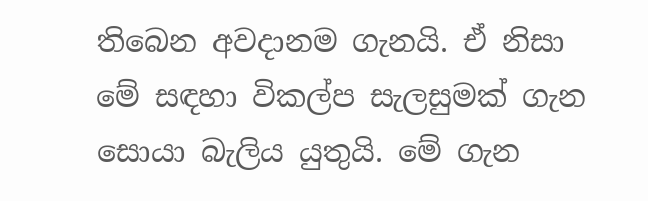තිබෙන අවදානම ගැනයි. ඒ නිසා මේ සඳහා විකල්ප සැලසුමක් ගැන සොයා බැලිය යුතුයි. මේ ගැන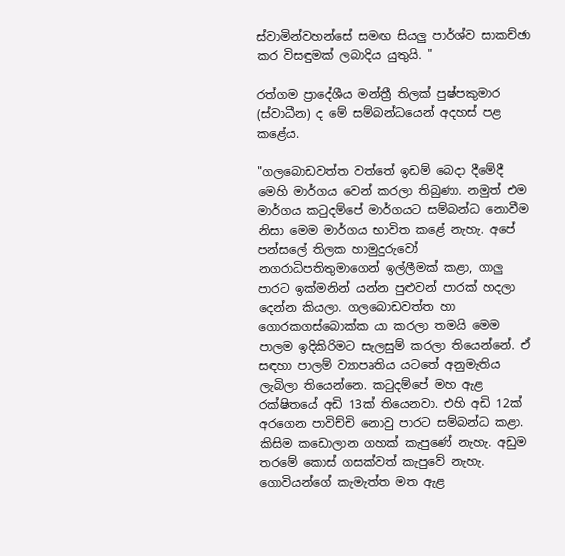ස්වාමින්වහන්සේ සමඟ සියලු පාර්ශ්ව සාකච්ඡා කර විසඳුමක් ලබාදිය යුතුයි. "

රත්ගම ප්‍රාදේශීය මන්ත්‍රී තිලක් පුෂ්පකුමාර (ස්වාධීන) ද මේ සම්බන්ධයෙන් අදහස් පළ කළේය.

"ගලබොඩවත්ත වත්තේ ඉඩම් බෙදා දීමේදී මෙහි මාර්ගය වෙන් කරලා තිබුණා. නමුත් එම මාර්ගය කටුදම්පේ මාර්ගයට සම්බන්ධ නොවීම නිසා මෙම මාර්ගය භාවිත කළේ නැහැ. අපේ පන්සලේ තිලක හාමුදුරුවෝ නගරාධිපතිතුමාගෙන් ඉල්ලීමක් කළා, ගාලු පාරට ඉක්මනින් යන්න පුළුවන් පාරක් හදලා දෙන්න කියලා. ගලබොඩවත්ත හා ගොරකගස්බොක්ක යා කරලා තමයි මෙම පාලම ඉදිකිරිමට සැලසුම් කරලා තියෙන්නේ. ඒ සඳහා පාලම් ව්‍යාපෘතිය යටතේ අනුමැතිය ලැබිලා තියෙන්නෙ. කටුදම්පේ මහ ඇළ රක්ෂිතයේ අඩි 13ක් තියෙනවා. එහි අඩි 12ක් අරගෙන පාවිච්චි නොවු පාරට සම්බන්ධ කළා. කිසිම කඩොලාන ගහක් කැපුණේ නැහැ. අඩුම තරමේ කොස් ගසක්වත් කැපුවේ නැහැ. ගොවියන්ගේ කැමැත්ත මත ඇළ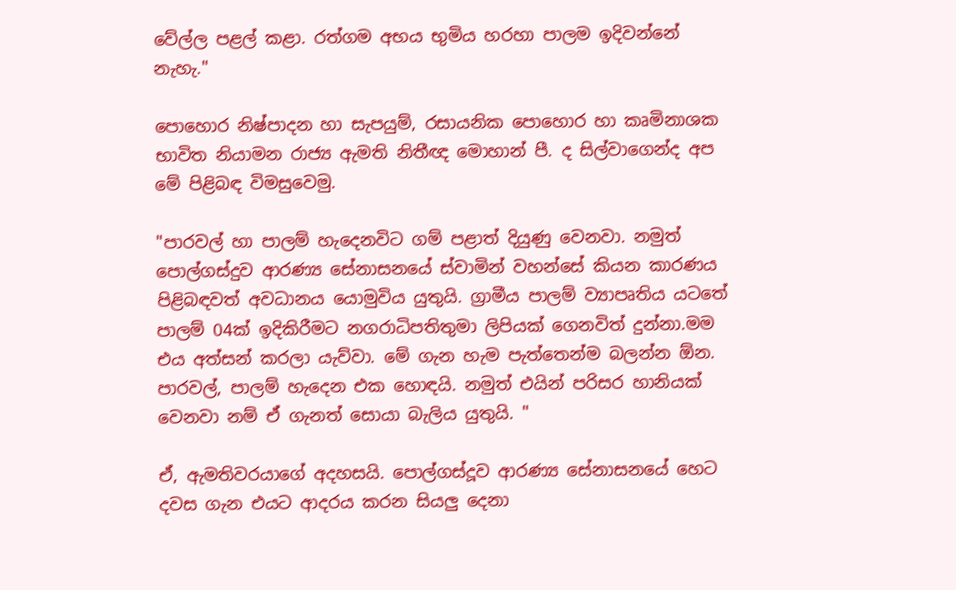වේල්ල පළල් කළා. රත්ගම අභය භුමිය හරහා පාලම ඉදිවන්නේ නැහැ."

පොහොර නිෂ්පාදන හා සැපයුම්, රසායනික පොහොර හා කෘමිනාශක භාවිත නියාමන රාජ්‍ය ඇමති නිතීඥ මොහාන් පී. ද සිල්වාගෙන්ද අප මේ පිළිබඳ විමසුවෙමු.

"පාරවල් හා පාලම් හැදෙනවිට ගම් පළාත් දියුණු වෙනවා. නමුත් පොල්ගස්දුව ආරණ්‍ය සේනාසනයේ ස්වාමින් වහන්සේ කියන කාරණය පිළිබඳවත් අවධානය යොමුවිය යුතුයි. ග්‍රාමීය පාලම් ව්‍යාපෘතිය යටතේ පාලම් 04ක් ඉදිකිරීමට නගරාධිපතිතුමා ලිපියක් ගෙනවිත් දුන්නා.මම එය අත්සන් කරලා යැව්වා. මේ ගැන හැම පැත්තෙන්ම බලන්න ඕන. පාරවල්, පාලම් හැදෙන එක හොඳයි. නමුත් එයින් පරිසර හානියක් වෙනවා නම් ඒ ගැනත් සොයා බැලිය යුතුයි. "

ඒ, ඇමතිවරයාගේ අදහසයි. පොල්ගස්දූව ආරණ්‍ය සේනාසනයේ හෙට දවස ගැන එයට ආදරය කරන සියලු දෙනා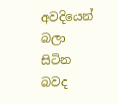අවදියෙන් බලා සිටින බවද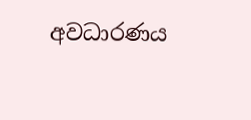අවධාරණය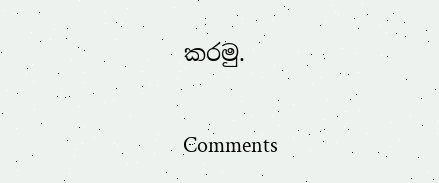කරමු.

Comments